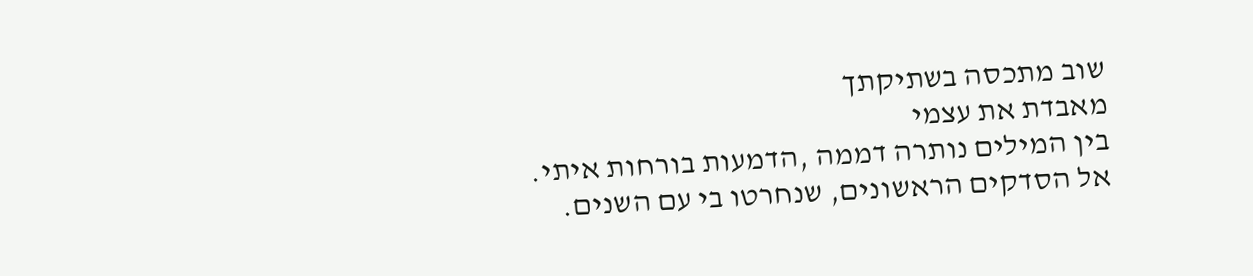שוב מתכסה בשתיקתך
מאבדת את עצמי
בין המילים נותרה דממה ,הדמעות בורחות איתי.
אל הסדקים הראשונים, שנחרטו בי עם השנים.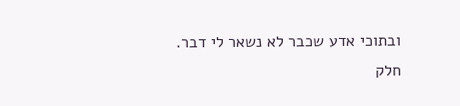ובתוכי אדע שכבר לא נשאר לי דבר.
חלק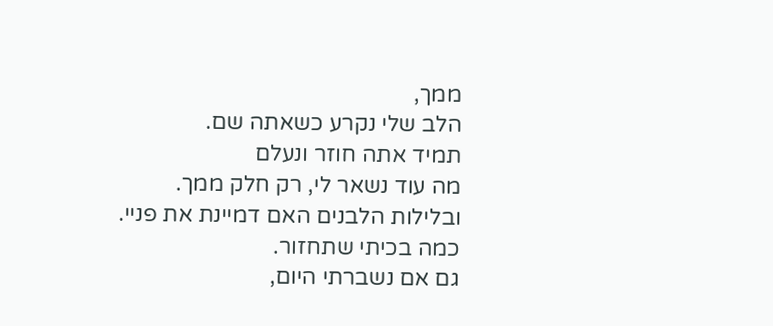ממך,
הלב שלי נקרע כשאתה שם.
תמיד אתה חוזר ונעלם
מה עוד נשאר לי, רק חלק ממך.
ובלילות הלבנים האם דמיינת את פניי.
כמה בכיתי שתחזור.
גם אם נשברתי היום,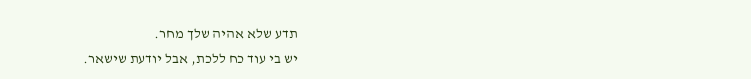תדע שלא אהיה שלך מחר.
יש בי עוד כח ללכת, אבל יודעת שישאר.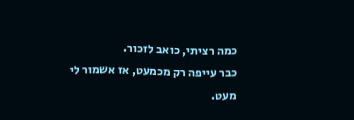כמה רציתי, כואב לזכור.
כבר עייפה רק מכמעט, אז אשמור לי
מעט.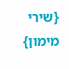{שירי מימון}